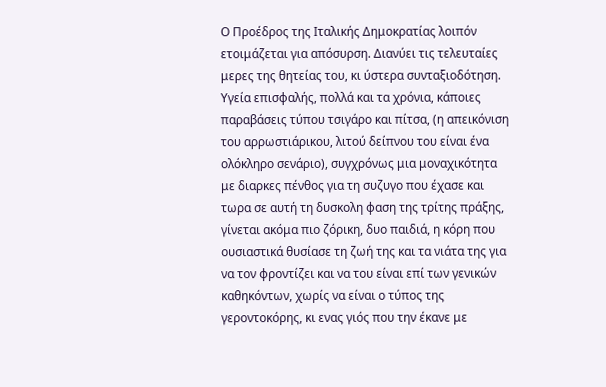Ο Προέδρος της Ιταλικής Δημοκρατίας λοιπόν ετοιμάζεται για απόσυρση. Διανύει τις τελευταίες μερες της θητείας του, κι ύστερα συνταξιοδότηση. Υγεία επισφαλής, πολλά και τα χρόνια, κάποιες παραβάσεις τύπου τσιγάρο και πίτσα, (η απεικόνιση του αρρωστιάρικου, λιτού δείπνου του είναι ένα ολόκληρο σενάριο), συγχρόνως μια μοναχικότητα με διαρκες πένθος για τη συζυγο που έχασε και τωρα σε αυτή τη δυσκολη φαση της τρίτης πράξης, γίνεται ακόμα πιο ζόρικη, δυο παιδιά, η κόρη που ουσιαστικά θυσίασε τη ζωή της και τα νιάτα της για να τον φροντίζει και να του είναι επί των γενικών καθηκόντων, χωρίς να είναι ο τύπος της γεροντοκόρης, κι ενας γιός που την έκανε με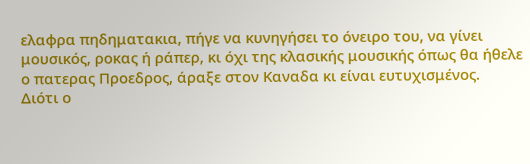ελαφρα πηδηματακια, πήγε να κυνηγήσει το όνειρο του, να γίνει μουσικός, ροκας ή ράπερ, κι όχι της κλασικής μουσικής όπως θα ήθελε ο πατερας Προεδρος, άραξε στον Καναδα κι είναι ευτυχισμένος.
Διότι ο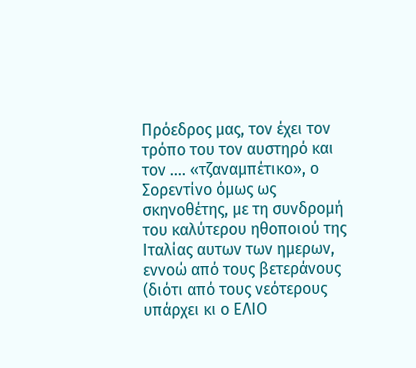Πρόεδρος μας, τον έχει τον τρόπο του τον αυστηρό και τον …. «τζαναμπέτικο», ο Σορεντίνο όμως ως σκηνοθέτης, με τη συνδρομή του καλύτερου ηθοποιού της Ιταλίας αυτων των ημερων, εννοώ από τους βετεράνους (διότι από τους νεότερους υπάρχει κι ο ΕΛΙΟ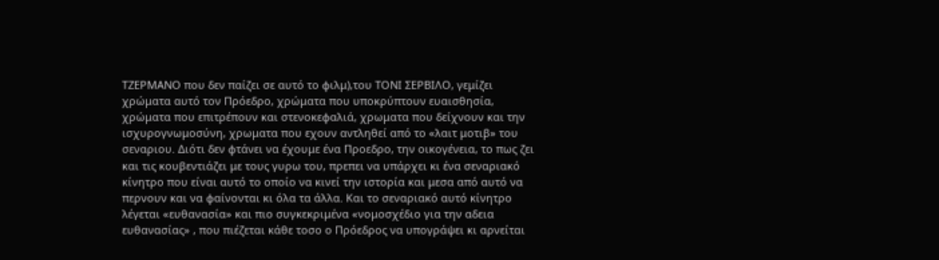ΤΖΕΡΜΑΝΟ που δεν παίζει σε αυτό το φιλμ),του ΤΟΝΙ ΣΕΡΒΙΛΟ, γεμίζει χρώματα αυτό τον Πρόεδρο, χρώματα που υποκρύπτουν ευαισθησία, χρώματα που επιτρέπουν και στενοκεφαλιά, χρωματα που δείχνουν και την ισχυρογνωμοσύνη, χρωματα που εχουν αντληθεί από το «λαιτ μοτιβ» του σεναριου. Διότι δεν φτάνει να έχουμε ένα Προεδρο, την οικογένεια, το πως ζει και τις κουβεντιάζει με τους γυρω του, πρεπει να υπάρχει κι ένα σεναριακό κίνητρο που είναι αυτό το οποίο να κινεί την ιστορία και μεσα από αυτό να περνουν και να φαίνονται κι όλα τα άλλα. Και το σεναριακό αυτό κίνητρο λέγεται «ευθανασία» και πιο συγκεκριμένα «νομοσχέδιο για την αδεια ευθανασίας» , που πιέζεται κάθε τοσο ο Πρόεδρος να υπογράψει κι αρνείται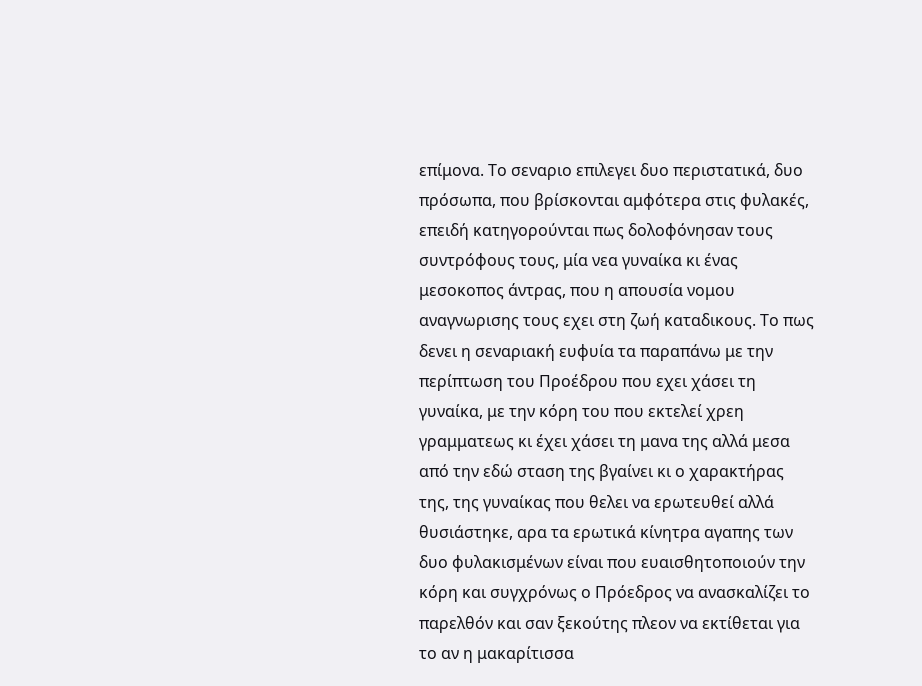επίμονα. Το σεναριο επιλεγει δυο περιστατικά, δυο πρόσωπα, που βρίσκονται αμφότερα στις φυλακές, επειδή κατηγορούνται πως δολοφόνησαν τους συντρόφους τους, μία νεα γυναίκα κι ένας μεσοκοπος άντρας, που η απουσία νομου αναγνωρισης τους εχει στη ζωή καταδικους. Το πως δενει η σεναριακή ευφυία τα παραπάνω με την περίπτωση του Προέδρου που εχει χάσει τη γυναίκα, με την κόρη του που εκτελεί χρεη γραμματεως κι έχει χάσει τη μανα της αλλά μεσα από την εδώ σταση της βγαίνει κι ο χαρακτήρας της, της γυναίκας που θελει να ερωτευθεί αλλά θυσιάστηκε, αρα τα ερωτικά κίνητρα αγαπης των δυο φυλακισμένων είναι που ευαισθητοποιούν την κόρη και συγχρόνως ο Πρόεδρος να ανασκαλίζει το παρελθόν και σαν ξεκούτης πλεον να εκτίθεται για το αν η μακαρίτισσα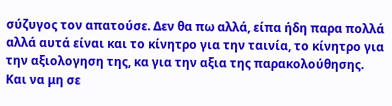σύζυγος τον απατούσε. Δεν θα πω αλλά, είπα ήδη παρα πολλά αλλά αυτά είναι και το κίνητρο για την ταινία, το κίνητρο για την αξιολογηση της, κα για την αξια της παρακολούθησης.
Και να μη σε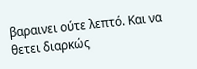βαραινει ούτε λεπτό. Και να θετει διαρκώς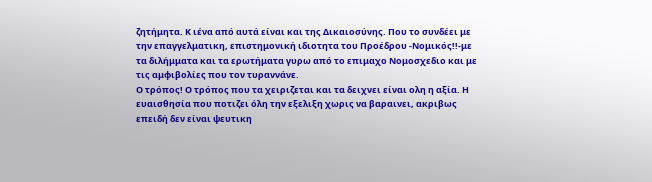ζητήμητα. Κ ιένα από αυτά είναι και της Δικαιοσύνης. Που το συνδέει με την επαγγελματικη, επιστημονική ιδιοτητα του Προέδρου -Νομικός!!-με τα διλήμματα και τα ερωτήματα γυρω από το επιμαχο Νομοσχεδιο και με τις αμφιβολίες που τον τυραννάνε.
Ο τρόπος! Ο τρόπος που τα χειριζεται και τα δειχνει είναι ολη η αξία. Η ευαισθησία που ποτιζει όλη την εξελιξη χωρις να βαραινει, ακριβως επειδή δεν είναι ψευτικη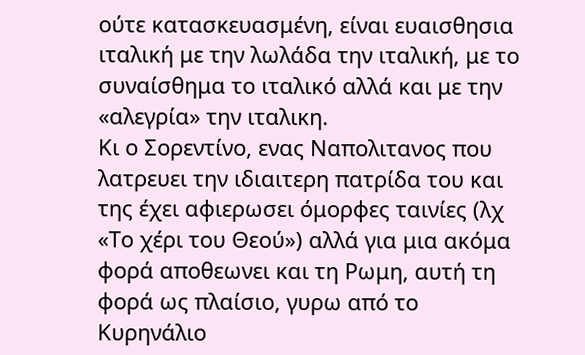ούτε κατασκευασμένη, είναι ευαισθησια ιταλική με την λωλάδα την ιταλική, με το συναίσθημα το ιταλικό αλλά και με την «αλεγρία» την ιταλικη.
Κι ο Σορεντίνο, ενας Ναπολιτανος που λατρευει την ιδιαιτερη πατρίδα του και της έχει αφιερωσει όμορφες ταινίες (λχ «Το χέρι του Θεού») αλλά για μια ακόμα φορά αποθεωνει και τη Ρωμη, αυτή τη φορά ως πλαίσιο, γυρω από το Κυρηνάλιο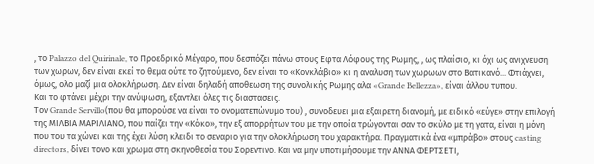, το Palazzo del Quirinale, το Προεδρικό Μέγαρο, που δεσπόζει πάνω στους Εφτα Λόφους της Ρωμης, , ως πλαίσιο, κι όχι ως ανιχνευση των χωρων, δεν είναι εκεί το θεμα ούτε το ζητούμενο, δεν είναι το «Κονκλάβιο» κι η αναλυση των χωρωων στο Βατικανό... Φτιάχνει, όμως, ολο μαζί μια ολοκλήρωση. Δεν είναι δηλαδή αποθεωση της συνολικής Ρωμης αλα «Grande Bellezza», είναι άλλου τυπου.
Και το φτάνει μέχρι την ανύψωση, εξαντλει όλες τις διαστασεις.
Τον Grande Servillo(που θα μπορούσε να είναι το ονοματεπώνυμο του) , συνοδευει μια εξαιρετη διανομή, με ειδικό «εύγε» στην επιλογή της ΜΙΛΒΙΑ ΜΑΡΙΛΙΑΝΟ, που παίζει την «Κόκο», την εξ απορρήτων του με την οποία τρώγονται σαν το σκύλο με τη γατα, είναι η μόνη που του τα χώνει και της έχει λύση κλειδι το σεναριο για την ολοκλήρωση του χαρακτήρα. Πραγματικά ένα «μπράβο» στους casting directors, δίνει τονο και χρωμα στη σκηνοθεσία του Σορεντινο. Και να μην υποτιμήσουμε την ΑΝΝΑ ΦΕΡΤΣΕΤΙ,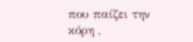που παίζει την κόρη ,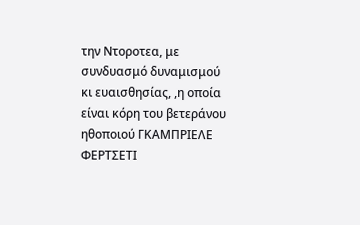την Ντοροτεα, με συνδυασμό δυναμισμού κι ευαισθησίας, ,η οποία είναι κόρη του βετεράνου ηθοποιού ΓΚΑΜΠΡΙΕΛΕ ΦΕΡΤΣΕΤΙ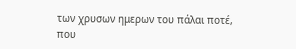των χρυσων ημερων του πάλαι ποτέ, που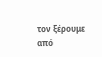τον ξέρουμε από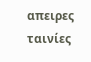απειρες ταινίες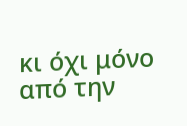κι όχι μόνο από την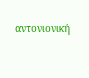αντονιονική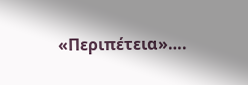«Περιπέτεια»….